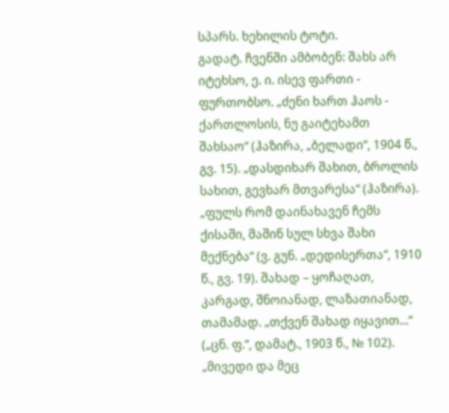სპარს. ხეხილის ტოტი.
გადატ. ჩვენში ამბობენ: შახს არ იტეხსო, ე. ი. ისევ ფართი - ფურთობსო. „ძენი ხართ ჰაოს - ქართლოსის, ნუ გაიტეხამთ შახსაო“ (ჰაზირა, „ბელადი“, 1904 წ., გვ. 15). „დასდიხარ შახით, ბროლის სახით, გევხარ მთვარესა“ (ჰაზირა). „ფულს რომ დაინახავენ ჩემს ქისაში, მაშინ სულ სხვა შახი მექნება“ (ვ. გუნ. „დედისერთა“, 1910 წ., გვ. 19). შახად – ყოჩაღათ, კარგად, შნოიანად, ლაზათიანად, თამამად. „თქვენ შახად იყავით...“ („ცნ. ფ.“, დამატ., 1903 წ., № 102). „მივედი და მეც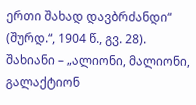ერთი შახად დავბრძანდი“ (შურდ.“, 1904 წ., გვ. 28). შახიანი – „ალიონი, მალიონი, გალაქტიონ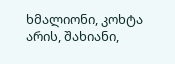ხმალიონი, კოხტა არის, შახიანი,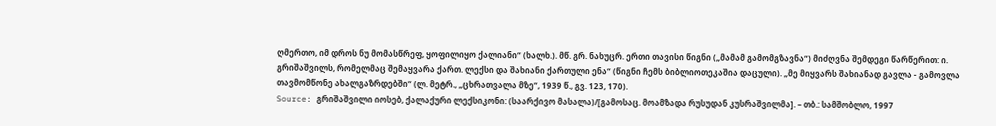ღმერთო, იმ დროს ნუ მომასწრეფ, ყოფილიყო ქალიანი“ (ხალხ.). მწ. გრ. ნახუცრ. ერთი თავისი წიგნი („მამამ გამომგზავნა“) მიძღვნა შემდეგი წარწერით: ი. გრიშაშვილს, რომელმაც შემაყვარა ქართ. ლექსი და შახიანი ქართული ენა“ (წიგნი ჩემს ბიბლიოთეკაშია დაცული). „მე მიყვარს შახიანად გავლა - გამოვლა თავმომწონე ახალგაზრდებში“ (ლ. მეტრ., „ცხრათვალა მზე“, 1939 წ., გვ. 123, 170).
Source: გრიშაშვილი იოსებ, ქალაქური ლექსიკონი: (საარქივო მასალა)/[გამოსაც. მოამზადა რუსუდან კუსრაშვილმა]. – თბ.: სამშობლო, 1997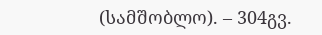(სამშობლო). – 304გვ.